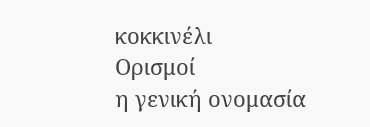κοκκινέλι
Ορισμοί
η γενική ονομασία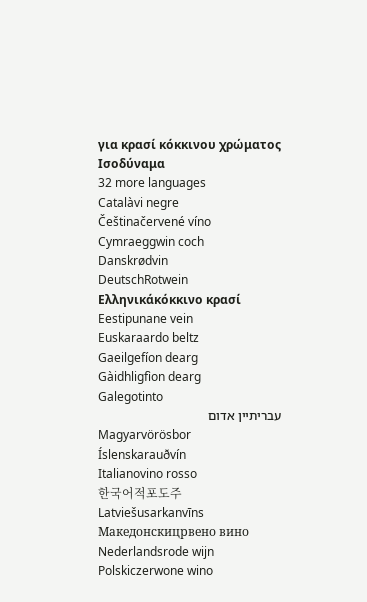για κρασί κόκκινου χρώματος
Ισοδύναμα
32 more languages
Catalàvi negre
Češtinačervené víno
Cymraeggwin coch
Danskrødvin
DeutschRotwein
Ελληνικάκόκκινο κρασί
Eestipunane vein
Euskaraardo beltz
Gaeilgefíon dearg
Gàidhligfìon dearg
Galegotinto
עבריתיין אדום
Magyarvörösbor
Íslenskarauðvín
Italianovino rosso
한국어적포도주
Latviešusarkanvīns
Македонскицрвено вино
Nederlandsrode wijn
Polskiczerwone wino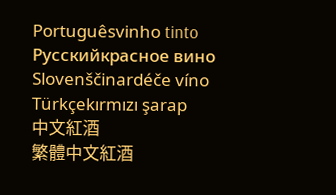Portuguêsvinho tinto
Русскийкрасное вино
Slovenščinardéče víno
Türkçekırmızı şarap
中文紅酒
繁體中文紅酒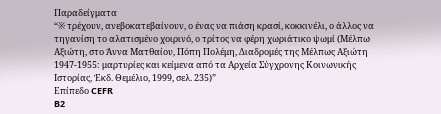Παραδείγματα
“※ τρέχουν, ανεβοκατεβαίνουν, ο ένας να πιάση κρασί, κοκκινέλι, ο άλλος να τηγανίση το αλατισμένο χοιρινό, ο τρίτος να φέρη χωριάτικο ψωμί (Μέλπω Αξιώτη, στο Άννα Ματθαίου, Πόπη Πολέμη, Διαδρομές της Μέλπως Αξιώτη 1947-1955: μαρτυρίες και κείμενα από τα Αρχεία Σύγχρονης Κοινωνικής Ιστορίας, Ἐκδ. Θεμέλιο, 1999, σελ. 235)”
Επίπεδο CEFR
B2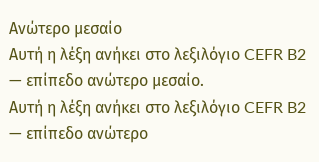Ανώτερο μεσαίο
Αυτή η λέξη ανήκει στο λεξιλόγιο CEFR B2 — επίπεδο ανώτερο μεσαίο.
Αυτή η λέξη ανήκει στο λεξιλόγιο CEFR B2 — επίπεδο ανώτερο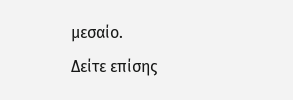μεσαίο.
Δείτε επίσης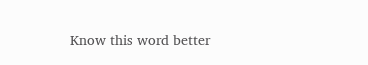Know this word better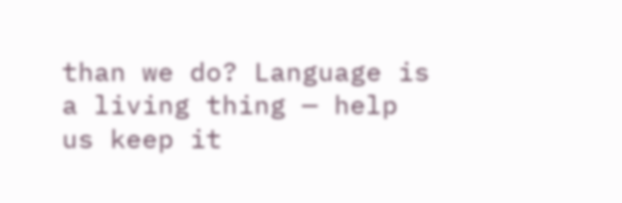than we do? Language is a living thing — help us keep it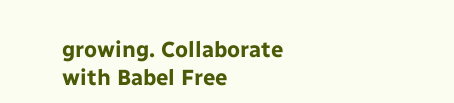growing. Collaborate with Babel Free